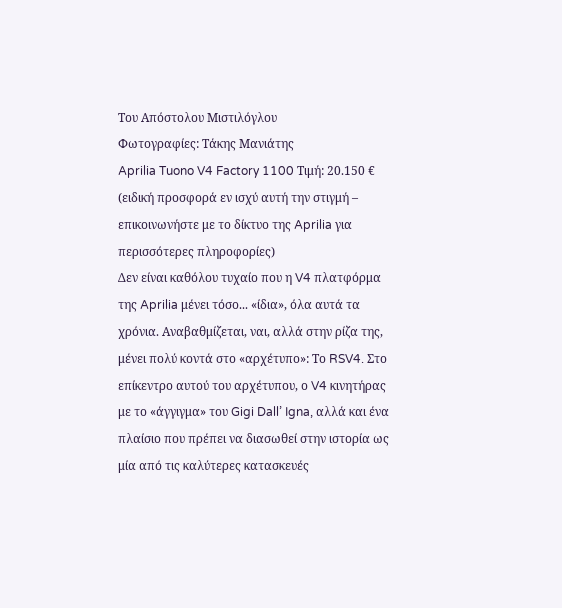Του Απόστολου Μιστιλόγλου
Φωτογραφίες: Τάκης Μανιάτης
Aprilia Tuono V4 Factory 1100 Τιμή: 20.150 € (ειδική προσφορά εν ισχύ αυτή την στιγμή – επικοινωνήστε με το δίκτυο της Aprilia για περισσότερες πληροφορίες)
Δεν είναι καθόλου τυχαίο που η V4 πλατφόρμα της Aprilia μένει τόσο... «ίδια», όλα αυτά τα χρόνια. Αναβαθμίζεται, ναι, αλλά στην ρίζα της, μένει πολύ κοντά στο «αρχέτυπο»: Το RSV4. Στο επίκεντρο αυτού του αρχέτυπου, ο V4 κινητήρας με το «άγγιγμα» του Gigi Dall’ Igna, αλλά και ένα πλαίσιο που πρέπει να διασωθεί στην ιστορία ως μία από τις καλύτερες κατασκευές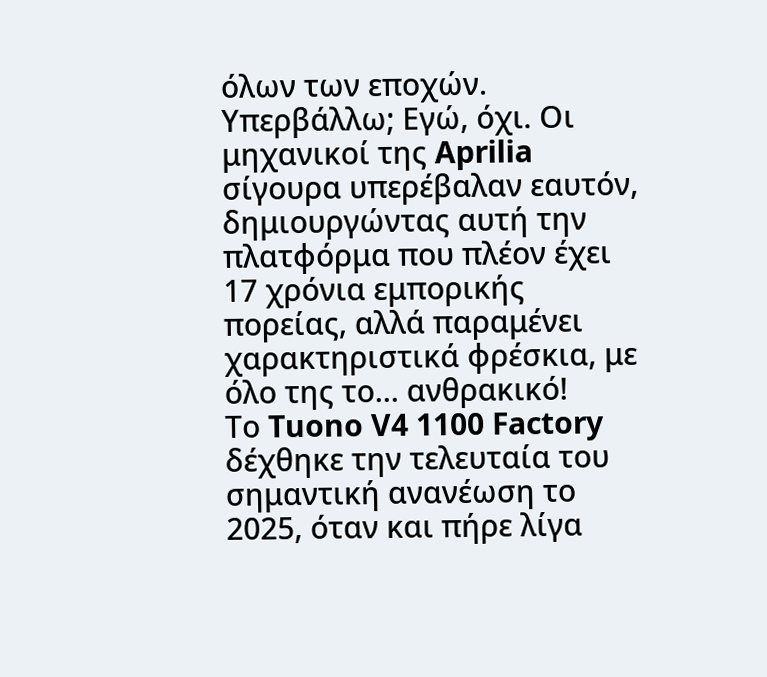όλων των εποχών. Υπερβάλλω; Εγώ, όχι. Οι μηχανικοί της Aprilia σίγουρα υπερέβαλαν εαυτόν, δημιουργώντας αυτή την πλατφόρμα που πλέον έχει 17 χρόνια εμπορικής πορείας, αλλά παραμένει χαρακτηριστικά φρέσκια, με όλο της το... ανθρακικό!
Το Tuono V4 1100 Factory δέχθηκε την τελευταία του σημαντική ανανέωση το 2025, όταν και πήρε λίγα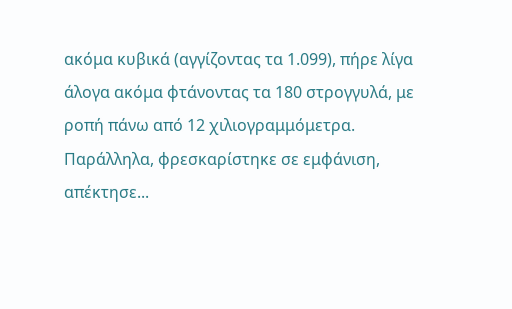ακόμα κυβικά (αγγίζοντας τα 1.099), πήρε λίγα άλογα ακόμα φτάνοντας τα 180 στρογγυλά, με ροπή πάνω από 12 χιλιογραμμόμετρα. Παράλληλα, φρεσκαρίστηκε σε εμφάνιση, απέκτησε...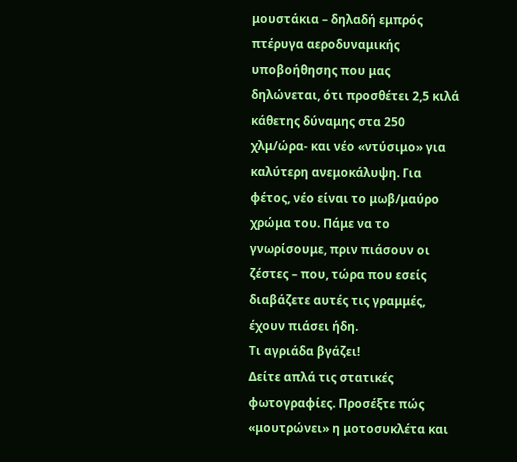μουστάκια – δηλαδή εμπρός πτέρυγα αεροδυναμικής υποβοήθησης που μας δηλώνεται, ότι προσθέτει 2,5 κιλά κάθετης δύναμης στα 250 χλμ/ώρα- και νέο «ντύσιμο» για καλύτερη ανεμοκάλυψη. Για φέτος, νέο είναι το μωβ/μαύρο χρώμα του. Πάμε να το γνωρίσουμε, πριν πιάσουν οι ζέστες – που, τώρα που εσείς διαβάζετε αυτές τις γραμμές, έχουν πιάσει ήδη.
Τι αγριάδα βγάζει!
Δείτε απλά τις στατικές φωτογραφίες. Προσέξτε πώς «μουτρώνει» η μοτοσυκλέτα και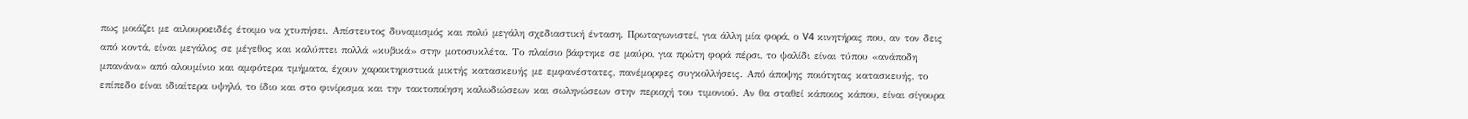πως μοιάζει με αιλουροειδές έτοιμο να χτυπήσει. Απίστευτος δυναμισμός και πολύ μεγάλη σχεδιαστική ένταση. Πρωταγωνιστεί, για άλλη μία φορά, ο V4 κινητήρας που, αν τον δεις από κοντά, είναι μεγάλος σε μέγεθος και καλύπτει πολλά «κυβικά» στην μοτοσυκλέτα. Το πλαίσιο βάφτηκε σε μαύρο, για πρώτη φορά πέρσι, το ψαλίδι είναι τύπου «ανάποδη μπανάνα» από αλουμίνιο και αμφότερα τμήματα, έχουν χαρακτηριστικά μικτής κατασκευής με εμφανέστατες, πανέμορφες συγκολλήσεις. Από άποψης ποιότητας κατασκευής, το επίπεδο είναι ιδιαίτερα υψηλό, το ίδιο και στο φινίρισμα και την τακτοποίηση καλωδιώσεων και σωληνώσεων στην περιοχή του τιμονιού. Αν θα σταθεί κάποιος κάπου, είναι σίγουρα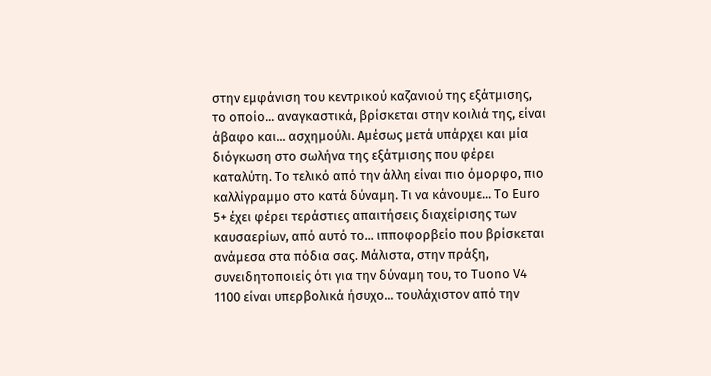στην εμφάνιση του κεντρικού καζανιού της εξάτμισης, το οποίο... αναγκαστικά, βρίσκεται στην κοιλιά της, είναι άβαφο και... ασχημούλι. Αμέσως μετά υπάρχει και μία διόγκωση στο σωλήνα της εξάτμισης που φέρει καταλύτη. Το τελικό από την άλλη είναι πιο όμορφο, πιο καλλίγραμμο στο κατά δύναμη. Τι να κάνουμε... Το Euro 5+ έχει φέρει τεράστιες απαιτήσεις διαχείρισης των καυσαερίων, από αυτό το... ιπποφορβείο που βρίσκεται ανάμεσα στα πόδια σας. Μάλιστα, στην πράξη, συνειδητοποιείς ότι για την δύναμη του, το Tuono V4 1100 είναι υπερβολικά ήσυχο... τουλάχιστον από την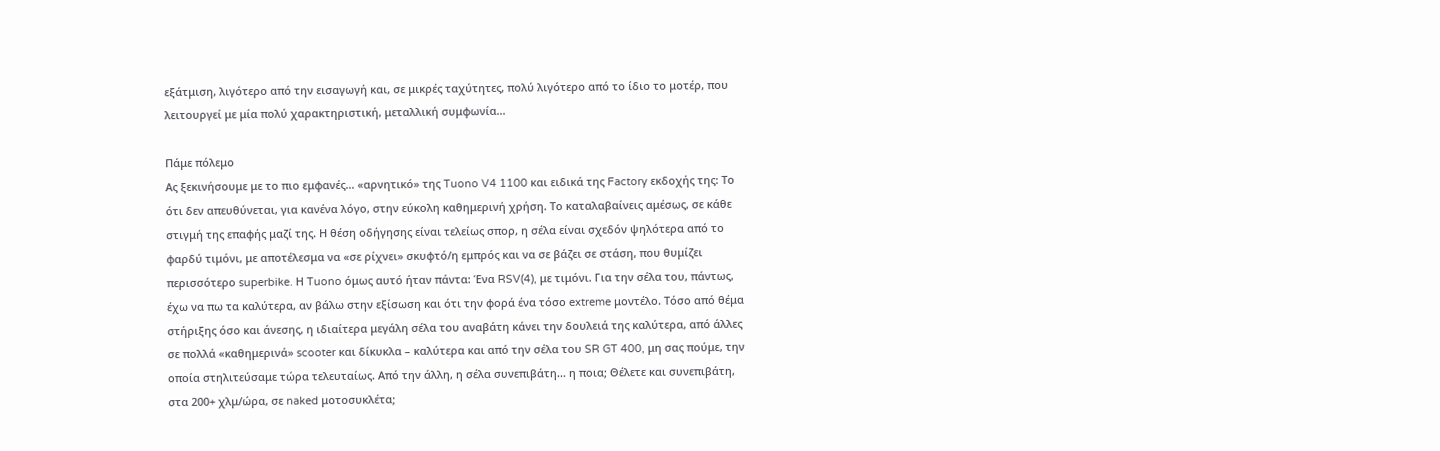εξάτμιση, λιγότερο από την εισαγωγή και, σε μικρές ταχύτητες, πολύ λιγότερο από το ίδιο το μοτέρ, που λειτουργεί με μία πολύ χαρακτηριστική, μεταλλική συμφωνία...

Πάμε πόλεμο
Ας ξεκινήσουμε με το πιο εμφανές... «αρνητικό» της Tuono V4 1100 και ειδικά της Factory εκδοχής της: Το ότι δεν απευθύνεται, για κανένα λόγο, στην εύκολη καθημερινή χρήση. Το καταλαβαίνεις αμέσως, σε κάθε στιγμή της επαφής μαζί της. Η θέση οδήγησης είναι τελείως σπορ, η σέλα είναι σχεδόν ψηλότερα από το φαρδύ τιμόνι, με αποτέλεσμα να «σε ρίχνει» σκυφτό/η εμπρός και να σε βάζει σε στάση, που θυμίζει περισσότερο superbike. Η Tuono όμως αυτό ήταν πάντα: Ένα RSV(4), με τιμόνι. Για την σέλα του, πάντως, έχω να πω τα καλύτερα, αν βάλω στην εξίσωση και ότι την φορά ένα τόσο extreme μοντέλο. Τόσο από θέμα στήριξης όσο και άνεσης, η ιδιαίτερα μεγάλη σέλα του αναβάτη κάνει την δουλειά της καλύτερα, από άλλες σε πολλά «καθημερινά» scooter και δίκυκλα – καλύτερα και από την σέλα του SR GT 400, μη σας πούμε, την οποία στηλιτεύσαμε τώρα τελευταίως. Από την άλλη, η σέλα συνεπιβάτη... η ποια; Θέλετε και συνεπιβάτη, στα 200+ χλμ/ώρα, σε naked μοτοσυκλέτα;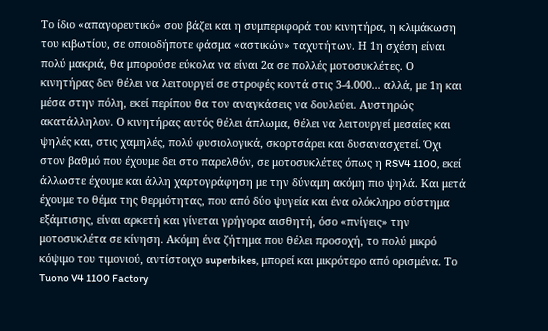Το ίδιο «απαγορευτικό» σου βάζει και η συμπεριφορά του κινητήρα, η κλιμάκωση του κιβωτίου, σε οποιοδήποτε φάσμα «αστικών» ταχυτήτων. Η 1η σχέση είναι πολύ μακριά, θα μπορούσε εύκολα να είναι 2α σε πολλές μοτοσυκλέτες. Ο κινητήρας δεν θέλει να λειτουργεί σε στροφές κοντά στις 3-4.000... αλλά, με 1η και μέσα στην πόλη, εκεί περίπου θα τον αναγκάσεις να δουλεύει. Αυστηρώς ακατάλληλον. Ο κινητήρας αυτός θέλει άπλωμα, θέλει να λειτουργεί μεσαίες και ψηλές και, στις χαμηλές, πολύ φυσιολογικά, σκορτσάρει και δυσανασχετεί. Όχι στον βαθμό που έχουμε δει στο παρελθόν, σε μοτοσυκλέτες όπως η RSV4 1100, εκεί άλλωστε έχουμε και άλλη χαρτογράφηση με την δύναμη ακόμη πιο ψηλά. Και μετά έχουμε το θέμα της θερμότητας, που από δύο ψυγεία και ένα ολόκληρο σύστημα εξάμτισης, είναι αρκετή και γίνεται γρήγορα αισθητή, όσο «πνίγεις» την μοτοσυκλέτα σε κίνηση. Ακόμη ένα ζήτημα που θέλει προσοχή, το πολύ μικρό κόψιμο του τιμονιού, αντίστοιχο superbikes, μπορεί και μικρότερο από ορισμένα. Το Tuono V4 1100 Factory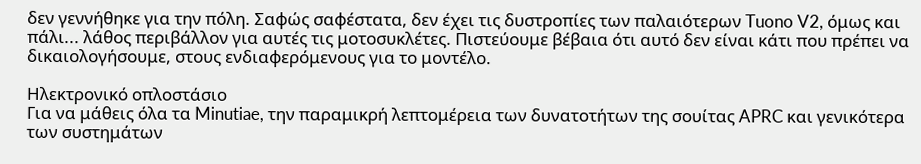δεν γεννήθηκε για την πόλη. Σαφώς σαφέστατα, δεν έχει τις δυστροπίες των παλαιότερων Tuono V2, όμως και πάλι... λάθος περιβάλλον για αυτές τις μοτοσυκλέτες. Πιστεύουμε βέβαια ότι αυτό δεν είναι κάτι που πρέπει να δικαιολογήσουμε, στους ενδιαφερόμενους για το μοντέλο.

Ηλεκτρονικό οπλοστάσιο
Για να μάθεις όλα τα Minutiae, την παραμικρή λεπτομέρεια των δυνατοτήτων της σουίτας APRC και γενικότερα των συστημάτων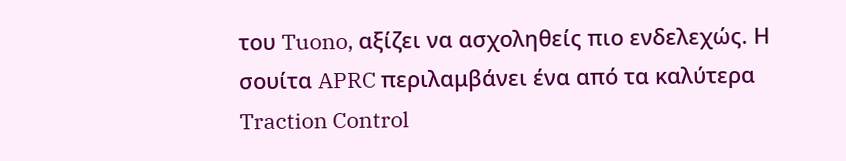του Tuono, αξίζει να ασχοληθείς πιο ενδελεχώς. Η σουίτα APRC περιλαμβάνει ένα από τα καλύτερα Traction Control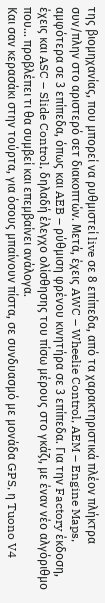της βιομηχανίας, που μπορεί να ρυθμιστεί live σε 8 επίπεδα, από τα χαρακτηριστικά πλέον πλήκτρα συν/πλην στο αριστερό σετ διακοπτών. Μετά, έχεις AWC – Wheelie Control, AEM – Engine Maps, αμφότερα σε 3 επίπεδα, όπως και AEB – ρύθμιση φρένου κινητήρα σε 3 επίπεδα. Για την Factory έκδοση, έχεις και ASC – Slide Control, δηλαδή έλεγχο ολίσθησης του πίσω μέρους στο γκάζι, με έναν νέο αλγόριθμο που... προβλέπει τι θα συμβεί και επεμβαίνει ανάλογα.
Και σαν κερασάκι στην τούρτα, για όσους μπαίνουν πίστα, σε συνδυασμό με μονάδα GPS, η Tuono V4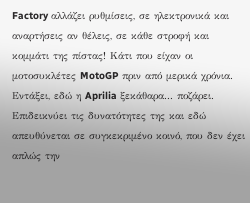Factory αλλάζει ρυθμίσεις, σε ηλεκτρονικά και αναρτήσεις αν θέλεις, σε κάθε στροφή και κομμάτι της πίστας! Κάτι που είχαν οι μοτοσυκλέτες MotoGP πριν από μερικά χρόνια. Εντάξει, εδώ η Aprilia ξεκάθαρα... ποζάρει. Επιδεικνύει τις δυνατότητες της και εδώ απευθύνεται σε συγκεκριμένο κοινό, που δεν έχει απλώς την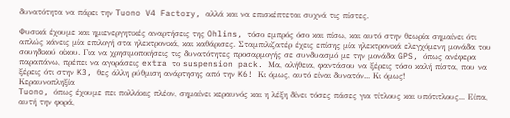δυνατότητα να πάρει την Tuono V4 Factory, αλλά και να επισκέπτεται συχνά τις πίστες.

Φυσικά έχουμε και ημιενεργητικές αναρτήσεις της Ohlins, τόσο εμπρός όσο και πίσω, και αυτό στην θεωρία σημαίνει ότι απλώς κάνεις μία επιλογή στα ηλεκτρονικά, και καθάρισες. Σταμπιλιζατέρ έχεις επίσης μία ηλεκτρονικά ελεγχόμενη μονάδα του σουηδικού οίκου. Για να χρησιμοποιήσεις τις δυνατότητες προσαρμογής σε συνδυασμό με την μονάδα GPS, όπως ανέφερα παραπάνω, πρέπει να αγοράσεις extra το suspension pack. Μα, αλήθεια, φαντάσου να ξέρεις τόσο καλή πίστα, που να ξέρεις ότι στην K3, θες άλλη ρύθμιση ανάρτησης από την K6! Κι όμως, αυτό είναι δυνατόν... Κι όμως!
Κεραυνοπληξία
Tuono, όπως έχουμε πει πολλάκις πλέον, σημαίνει κεραυνός και η λέξη δίνει τόσες πάσες για τίτλους και υπότιτλους... Είπα, αυτή την φορά,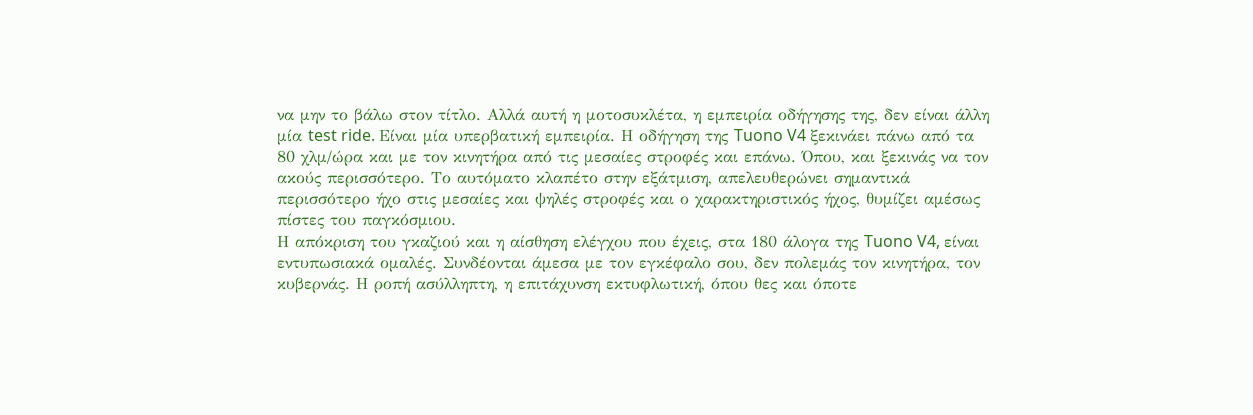να μην το βάλω στον τίτλο. Αλλά αυτή η μοτοσυκλέτα, η εμπειρία οδήγησης της, δεν είναι άλλη μία test ride. Είναι μία υπερβατική εμπειρία. Η οδήγηση της Tuono V4 ξεκινάει πάνω από τα 80 χλμ/ώρα και με τον κινητήρα από τις μεσαίες στροφές και επάνω. Όπου, και ξεκινάς να τον ακούς περισσότερο. Το αυτόματο κλαπέτο στην εξάτμιση, απελευθερώνει σημαντικά περισσότερο ήχο στις μεσαίες και ψηλές στροφές και ο χαρακτηριστικός ήχος, θυμίζει αμέσως πίστες του παγκόσμιου.
Η απόκριση του γκαζιού και η αίσθηση ελέγχου που έχεις, στα 180 άλογα της Tuono V4, είναι εντυπωσιακά ομαλές. Συνδέονται άμεσα με τον εγκέφαλο σου, δεν πολεμάς τον κινητήρα, τον κυβερνάς. Η ροπή ασύλληπτη, η επιτάχυνση εκτυφλωτική, όπου θες και όποτε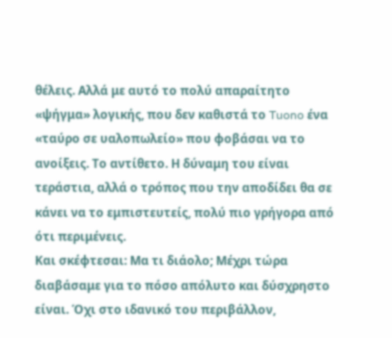θέλεις. Αλλά με αυτό το πολύ απαραίτητο «ψήγμα» λογικής, που δεν καθιστά το Tuono ένα «ταύρο σε υαλοπωλείο» που φοβάσαι να το ανοίξεις. Το αντίθετο. Η δύναμη του είναι τεράστια, αλλά ο τρόπος που την αποδίδει θα σε κάνει να το εμπιστευτείς, πολύ πιο γρήγορα από ότι περιμένεις.
Και σκέφτεσαι: Μα τι διάολο; Μέχρι τώρα διαβάσαμε για το πόσο απόλυτο και δύσχρηστο είναι. Όχι στο ιδανικό του περιβάλλον,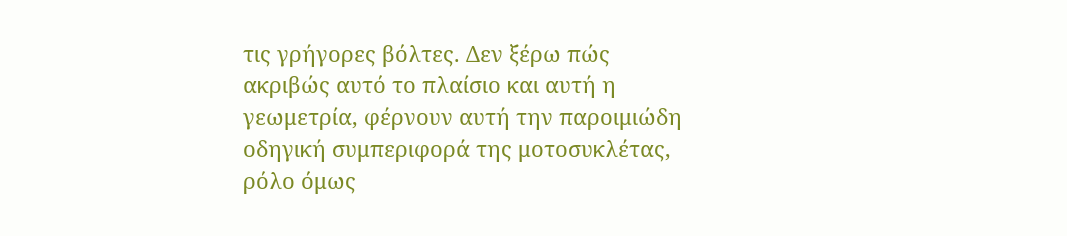τις γρήγορες βόλτες. Δεν ξέρω πώς ακριβώς αυτό το πλαίσιο και αυτή η γεωμετρία, φέρνουν αυτή την παροιμιώδη οδηγική συμπεριφορά της μοτοσυκλέτας, ρόλο όμως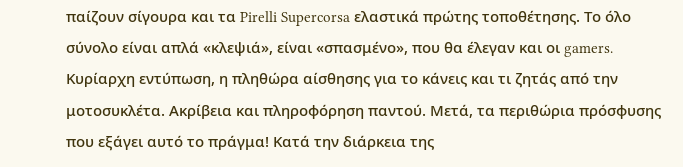παίζουν σίγουρα και τα Pirelli Supercorsa ελαστικά πρώτης τοποθέτησης. Το όλο σύνολο είναι απλά «κλεψιά», είναι «σπασμένο», που θα έλεγαν και οι gamers. Κυρίαρχη εντύπωση, η πληθώρα αίσθησης για το κάνεις και τι ζητάς από την μοτοσυκλέτα. Ακρίβεια και πληροφόρηση παντού. Μετά, τα περιθώρια πρόσφυσης που εξάγει αυτό το πράγμα! Κατά την διάρκεια της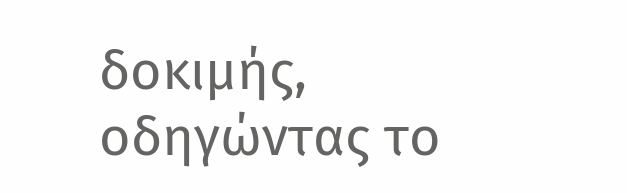δοκιμής, οδηγώντας το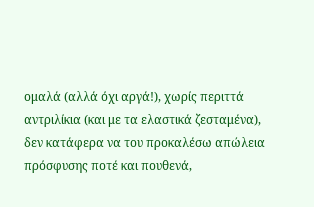ομαλά (αλλά όχι αργά!), χωρίς περιττά αντριλίκια (και με τα ελαστικά ζεσταμένα), δεν κατάφερα να του προκαλέσω απώλεια πρόσφυσης ποτέ και πουθενά,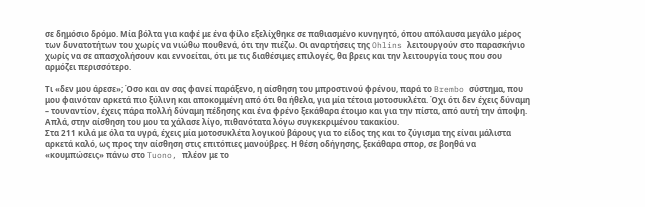σε δημόσιο δρόμο. Μία βόλτα για καφέ με ένα φίλο εξελίχθηκε σε παθιασμένο κυνηγητό, όπου απόλαυσα μεγάλο μέρος των δυνατοτήτων του χωρίς να νιώθω πουθενά, ότι την πιέζω. Οι αναρτήσεις της Ohlins λειτουργούν στο παρασκήνιο χωρίς να σε απασχολήσουν και εννοείται, ότι με τις διαθέσιμες επιλογές, θα βρεις και την λειτουργία τους που σου αρμόζει περισσότερο.

Τι «δεν μου άρεσε»; Όσο και αν σας φανεί παράξενο, η αίσθηση του μπροστινού φρένου, παρά το Brembo σύστημα, που μου φαινόταν αρκετά πιο ξύλινη και αποκομμένη από ότι θα ήθελα, για μία τέτοια μοτοσυκλέτα. Όχι ότι δεν έχεις δύναμη – τουναντίον, έχεις πάρα πολλή δύναμη πέδησης και ένα φρένο ξεκάθαρα έτοιμο και για την πίστα, από αυτή την άποψη. Απλά, στην αίσθηση του μου τα χάλασε λίγο, πιθανότατα λόγω συγκεκριμένου τακακίου.
Στα 211 κιλά με όλα τα υγρά, έχεις μία μοτοσυκλέτα λογικού βάρους για το είδος της και το ζύγισμα της είναι μάλιστα αρκετά καλό, ως προς την αίσθηση στις επιτόπιες μανούβρες. Η θέση οδήγησης, ξεκάθαρα σπορ, σε βοηθά να «κουμπώσεις» πάνω στο Tuono, πλέον με το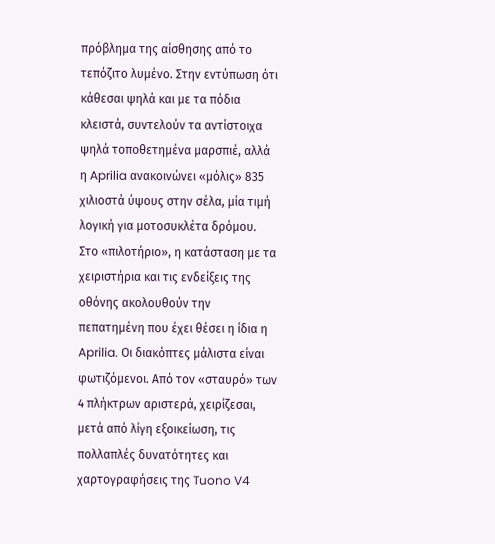πρόβλημα της αίσθησης από το τεπόζιτο λυμένο. Στην εντύπωση ότι κάθεσαι ψηλά και με τα πόδια κλειστά, συντελούν τα αντίστοιχα ψηλά τοποθετημένα μαρσπιέ, αλλά η Aprilia ανακοινώνει «μόλις» 835 χιλιοστά ύψους στην σέλα, μία τιμή λογική για μοτοσυκλέτα δρόμου.
Στο «πιλοτήριο», η κατάσταση με τα χειριστήρια και τις ενδείξεις της οθόνης ακολουθούν την πεπατημένη που έχει θέσει η ίδια η Aprilia. Οι διακόπτες μάλιστα είναι φωτιζόμενοι. Από τον «σταυρό» των 4 πλήκτρων αριστερά, χειρίζεσαι, μετά από λίγη εξοικείωση, τις πολλαπλές δυνατότητες και χαρτογραφήσεις της Tuono V4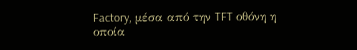Factory, μέσα από την TFT οθόνη η οποία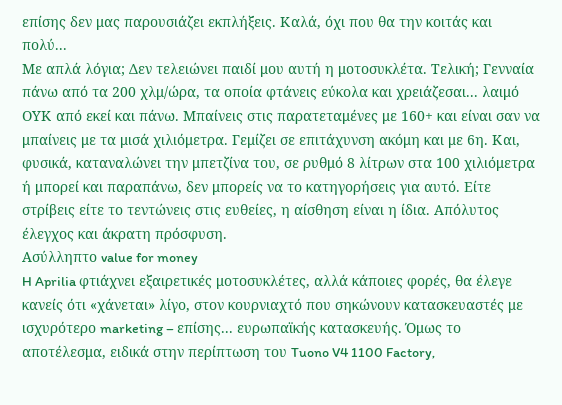επίσης δεν μας παρουσιάζει εκπλήξεις. Καλά, όχι που θα την κοιτάς και πολύ...
Με απλά λόγια; Δεν τελειώνει παιδί μου αυτή η μοτοσυκλέτα. Τελική; Γενναία πάνω από τα 200 χλμ/ώρα, τα οποία φτάνεις εύκολα και χρειάζεσαι... λαιμό ΟΥΚ από εκεί και πάνω. Μπαίνεις στις παρατεταμένες με 160+ και είναι σαν να μπαίνεις με τα μισά χιλιόμετρα. Γεμίζει σε επιτάχυνση ακόμη και με 6η. Και, φυσικά, καταναλώνει την μπετζίνα του, σε ρυθμό 8 λίτρων στα 100 χιλιόμετρα ή μπορεί και παραπάνω, δεν μπορείς να το κατηγορήσεις για αυτό. Είτε στρίβεις είτε το τεντώνεις στις ευθείες, η αίσθηση είναι η ίδια. Απόλυτος έλεγχος και άκρατη πρόσφυση.
Ασύλληπτο value for money
H Aprilia φτιάχνει εξαιρετικές μοτοσυκλέτες, αλλά κάποιες φορές, θα έλεγε κανείς ότι «χάνεται» λίγο, στον κουρνιαχτό που σηκώνουν κατασκευαστές με ισχυρότερο marketing – επίσης... ευρωπαϊκής κατασκευής. Όμως το αποτέλεσμα, ειδικά στην περίπτωση του Tuono V4 1100 Factory,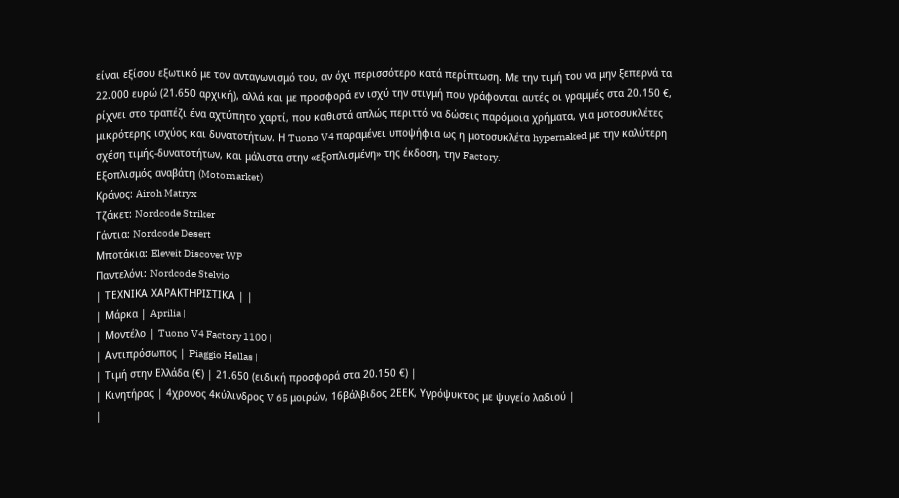είναι εξίσου εξωτικό με τον ανταγωνισμό του, αν όχι περισσότερο κατά περίπτωση. Με την τιμή του να μην ξεπερνά τα 22.000 ευρώ (21.650 αρχική), αλλά και με προσφορά εν ισχύ την στιγμή που γράφονται αυτές οι γραμμές στα 20.150 €, ρίχνει στο τραπέζι ένα αχτύπητο χαρτί, που καθιστά απλώς περιττό να δώσεις παρόμοια χρήματα, για μοτοσυκλέτες μικρότερης ισχύος και δυνατοτήτων. Η Tuono V4 παραμένει υποψήφια ως η μοτοσυκλέτα hypernaked με την καλύτερη σχέση τιμής-δυνατοτήτων, και μάλιστα στην «εξοπλισμένη» της έκδοση, την Factory.
Εξοπλισμός αναβάτη (Motomarket)
Κράνος: Airoh Matryx
Τζάκετ: Nordcode Striker
Γάντια: Nordcode Desert
Μποτάκια: Eleveit Discover WP
Παντελόνι: Nordcode Stelvio
| ΤΕΧΝΙΚΑ ΧΑΡΑΚΤΗΡΙΣΤΙΚΑ | |
| Μάρκα | Aprilia |
| Μοντέλο | Tuono V4 Factory 1100 |
| Αντιπρόσωπος | Piaggio Hellas |
| Τιμή στην Ελλάδα (€) | 21.650 (ειδική προσφορά στα 20.150 €) |
| Κινητήρας | 4χρονος 4κύλινδρος V 65 μοιρών, 16βάλβιδος 2ΕΕΚ, Υγρόψυκτος με ψυγείο λαδιού |
|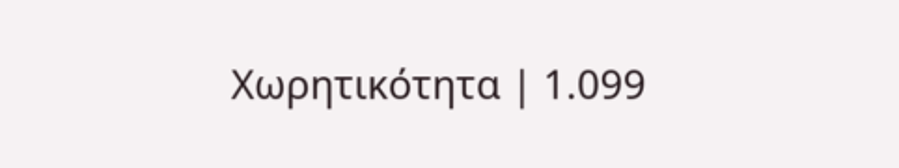Χωρητικότητα | 1.099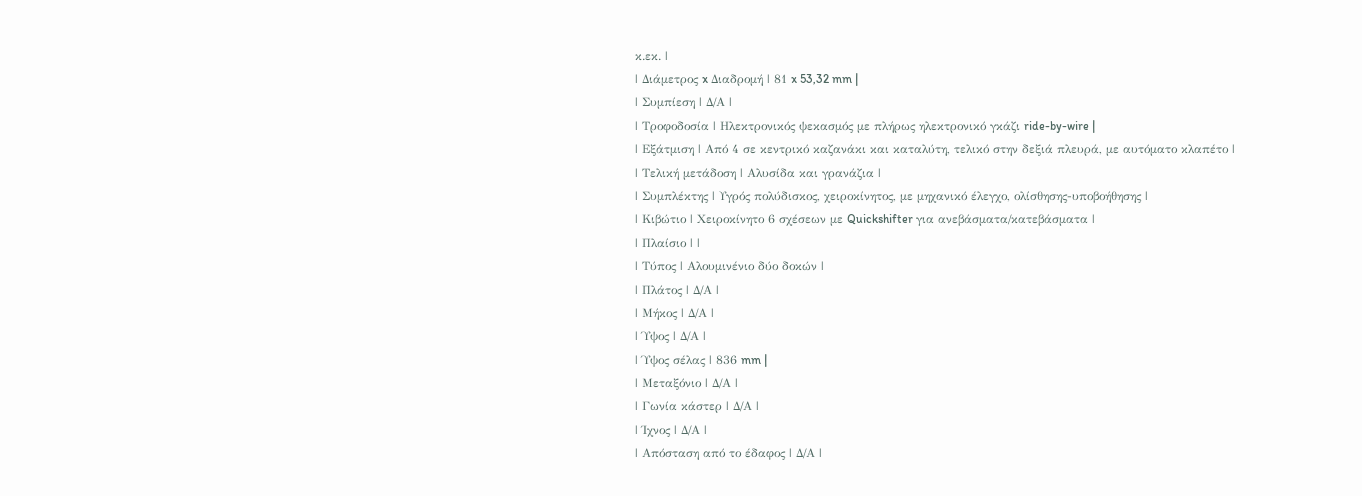κ.εκ. |
| Διάμετρος x Διαδρομή | 81 x 53,32 mm |
| Συμπίεση | Δ/Α |
| Τροφοδοσία | Ηλεκτρονικός ψεκασμός με πλήρως ηλεκτρονικό γκάζι ride-by-wire |
| Εξάτμιση | Από 4 σε κεντρικό καζανάκι και καταλύτη, τελικό στην δεξιά πλευρά, με αυτόματο κλαπέτο |
| Τελική μετάδοση | Αλυσίδα και γρανάζια |
| Συμπλέκτης | Υγρός πολύδισκος, χειροκίνητος, με μηχανικό έλεγχο, ολίσθησης-υποβοήθησης |
| Κιβώτιο | Χειροκίνητο 6 σχέσεων με Quickshifter για ανεβάσματα/κατεβάσματα |
| Πλαίσιο | |
| Τύπος | Αλουμινένιο δύο δοκών |
| Πλάτος | Δ/Α |
| Μήκος | Δ/Α |
| Ύψος | Δ/Α |
| Ύψος σέλας | 836 mm |
| Μεταξόνιο | Δ/Α |
| Γωνία κάστερ | Δ/Α |
| Ίχνος | Δ/Α |
| Απόσταση από το έδαφος | Δ/Α |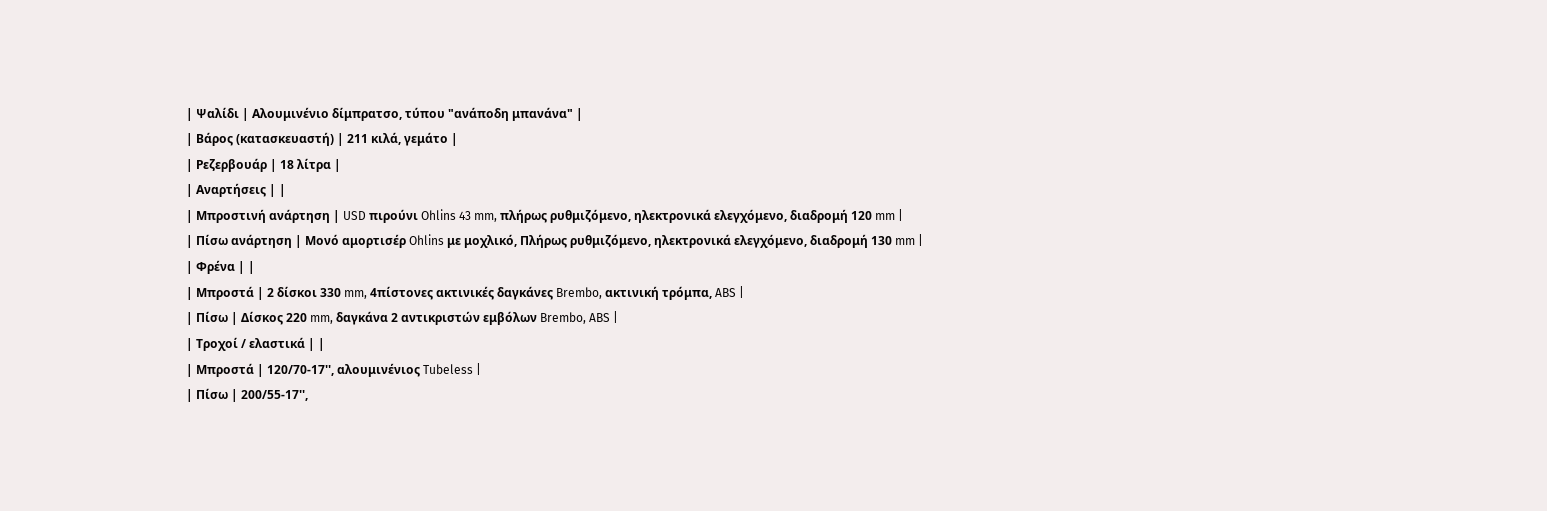| Ψαλίδι | Αλουμινένιο δίμπρατσο, τύπου "ανάποδη μπανάνα" |
| Βάρος (κατασκευαστή) | 211 κιλά, γεμάτο |
| Ρεζερβουάρ | 18 λίτρα |
| Αναρτήσεις | |
| Μπροστινή ανάρτηση | USD πιρούνι Ohlins 43 mm, πλήρως ρυθμιζόμενο, ηλεκτρονικά ελεγχόμενο, διαδρομή 120 mm |
| Πίσω ανάρτηση | Μονό αμορτισέρ Ohlins με μοχλικό, Πλήρως ρυθμιζόμενο, ηλεκτρονικά ελεγχόμενο, διαδρομή 130 mm |
| Φρένα | |
| Μπροστά | 2 δίσκοι 330 mm, 4πίστονες ακτινικές δαγκάνες Brembo, ακτινική τρόμπα, ABS |
| Πίσω | Δίσκος 220 mm, δαγκάνα 2 αντικριστών εμβόλων Brembo, ABS |
| Τροχοί / ελαστικά | |
| Μπροστά | 120/70-17'', αλουμινένιος Tubeless |
| Πίσω | 200/55-17'',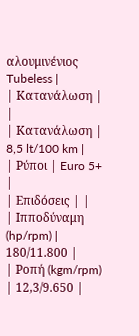αλουμινένιος Tubeless |
| Κατανάλωση | |
| Κατανάλωση | 8,5 lt/100 km |
| Ρύποι | Euro 5+ |
| Επιδόσεις | |
| Ιπποδύναμη (hp/rpm) | 180/11.800 |
| Ροπή (kgm/rpm) | 12,3/9.650 |